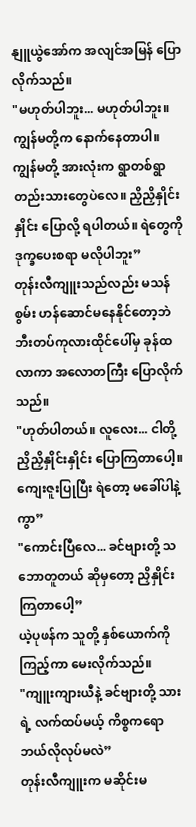နျူယွဲအော်က အလျင်အမြန် ပြောလိုက်သည်။
"မဟုတ်ပါဘူး... မဟုတ်ပါဘူး။ ကျွန်မတို့က နောက်နေတာပါ။ ကျွန်မတို့ အားလုံးက ရွာတစ်ရွာတည်းသားတွေပဲလေ။ ညှိညှိနှိုင်းနှိုင်း ပြောလို့ ရပါတယ်။ ရဲတွေကို ဒုက္ခပေးစရာ မလိုပါဘူး”
တုန်းလီကျူးသည်လည်း မသန်စွမ်း ဟန်ဆောင်မနေနိုင်တော့ဘဲ ဘီးတပ်ကုလားထိုင်ပေါ်မှ ခုန်ထလာကာ အလောတကြီး ပြောလိုက်သည်။
"ဟုတ်ပါတယ်။ လူလေး... ငါတို့ ညှိညှိနှိုင်းနှိုင်း ပြောကြတာပေါ့။ ကျေးဇူးပြုပြီး ရဲတော့ မခေါ်ပါနဲ့ကွာ”
"ကောင်းပြီလေ... ခင်ဗျားတို့ သဘောတူတယ် ဆိုမှတော့ ညှိနှိုင်းကြတာပေါ့”
ယဲ့ပုဖန်က သူတို့ နှစ်ယောက်ကို ကြည့်ကာ မေးလိုက်သည်။
"ကျူးကျားယီနဲ့ ခင်ဗျားတို့ သားရဲ့ လက်ထပ်မယ့် ကိစ္စကရော ဘယ်လိုလုပ်မလဲ”
တုန်းလီကျူးက မဆိုင်းမ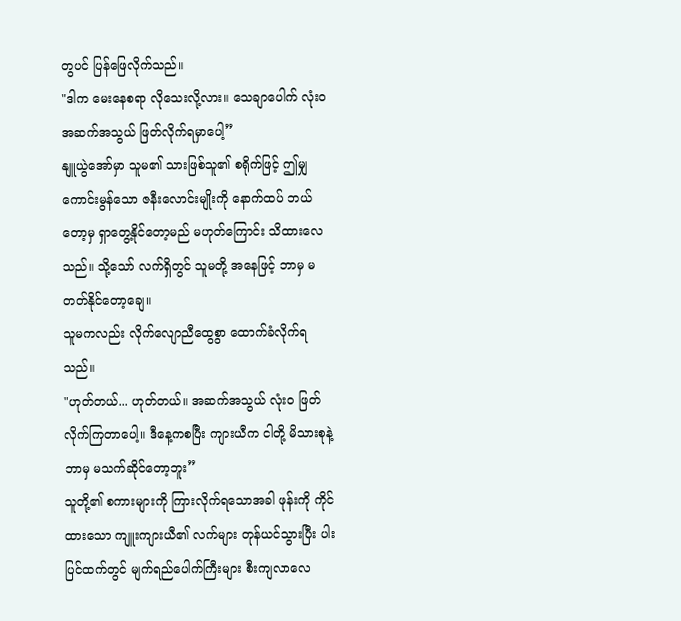တွပင် ပြန်ဖြေလိုက်သည်။
"ဒါက မေးနေစရာ လိုသေးလို့လား။ သေချာပေါက် လုံးဝ အဆက်အသွယ် ဖြတ်လိုက်ရမှာပေါ့”
နျူယွဲအော်မှာ သူမ၏ သားဖြစ်သူ၏ စရိုက်ဖြင့် ဤမျှ ကောင်းမွန်သော ဇနီးလောင်းမျိုးကို နောက်ထပ် ဘယ်တော့မှ ရှာတွေ့နိုင်တော့မည် မဟုတ်ကြောင်း သိထားလေသည်။ သို့သော် လက်ရှိတွင် သူမတို့ အနေဖြင့် ဘာမှ မတတ်နိုင်တော့ချေ။
သူမကလည်း လိုက်လျောညီထွေစွာ ထောက်ခံလိုက်ရသည်။
"ဟုတ်တယ်... ဟုတ်တယ်။ အဆက်အသွယ် လုံးဝ ဖြတ်လိုက်ကြတာပေါ့။ ဒီနေ့ကစပြီး ကျားယီက ငါတို့ မိသားစုနဲ့ ဘာမှ မသက်ဆိုင်တော့ဘူး”
သူတို့၏ စကားများကို ကြားလိုက်ရသောအခါ ဖုန်းကို ကိုင်ထားသော ကျူးကျားယီ၏ လက်များ တုန်ယင်သွားပြီး ပါးပြင်ထက်တွင် မျက်ရည်ပေါက်ကြီးများ စီးကျလာလေ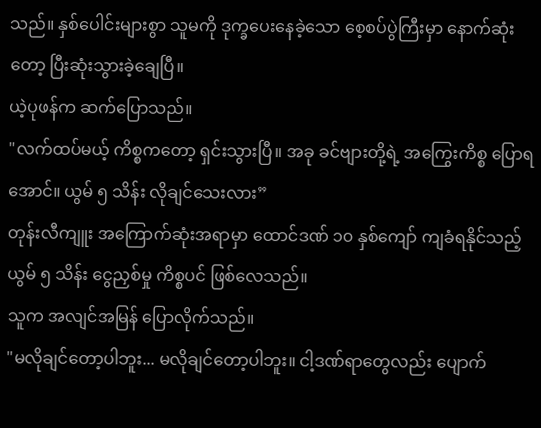သည်။ နှစ်ပေါင်းများစွာ သူမကို ဒုက္ခပေးနေခဲ့သော စေ့စပ်ပွဲကြီးမှာ နောက်ဆုံးတော့ ပြီးဆုံးသွားခဲ့ချေပြီ။
ယဲ့ပုဖန်က ဆက်ပြောသည်။
"လက်ထပ်မယ့် ကိစ္စကတော့ ရှင်းသွားပြီ။ အခု ခင်ဗျားတို့ရဲ့ အကြွေးကိစ္စ ပြောရအောင်။ ယွမ် ၅ သိန်း လိုချင်သေးလား”
တုန်းလီကျူး အကြောက်ဆုံးအရာမှာ ထောင်ဒဏ် ၁၀ နှစ်ကျော် ကျခံရနိုင်သည့် ယွမ် ၅ သိန်း ငွေညှစ်မှု ကိစ္စပင် ဖြစ်လေသည်။
သူက အလျင်အမြန် ပြောလိုက်သည်။
"မလိုချင်တော့ပါဘူး... မလိုချင်တော့ပါဘူး။ ငါ့ဒဏ်ရာတွေလည်း ပျောက်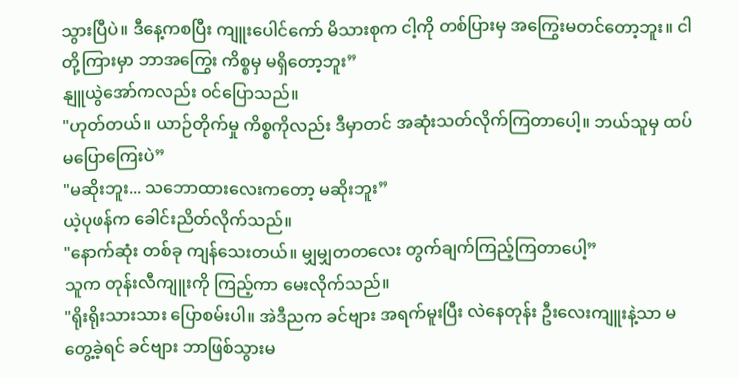သွားပြီပဲ။ ဒီနေ့ကစပြီး ကျူးပေါင်ကော် မိသားစုက ငါ့ကို တစ်ပြားမှ အကြွေးမတင်တော့ဘူး။ ငါတို့ကြားမှာ ဘာအကြွေး ကိစ္စမှ မရှိတော့ဘူး”
နျူယွဲအော်ကလည်း ဝင်ပြောသည်။
"ဟုတ်တယ်။ ယာဉ်တိုက်မှု ကိစ္စကိုလည်း ဒီမှာတင် အဆုံးသတ်လိုက်ကြတာပေါ့။ ဘယ်သူမှ ထပ်မပြောကြေးပဲ”
"မဆိုးဘူး... သဘောထားလေးကတော့ မဆိုးဘူး”
ယဲ့ပုဖန်က ခေါင်းညိတ်လိုက်သည်။
"နောက်ဆုံး တစ်ခု ကျန်သေးတယ်။ မျှမျှတတလေး တွက်ချက်ကြည့်ကြတာပေါ့”
သူက တုန်းလီကျူးကို ကြည့်ကာ မေးလိုက်သည်။
"ရိုးရိုးသားသား ပြောစမ်းပါ။ အဲဒီညက ခင်ဗျား အရက်မူးပြီး လဲနေတုန်း ဦးလေးကျူးနဲ့သာ မတွေ့ခဲ့ရင် ခင်ဗျား ဘာဖြစ်သွားမ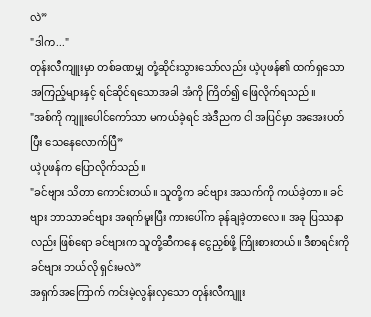လဲ”
"ဒါက..."
တုန်းလီကျူးမှာ တစ်ခဏမျှ တုံ့ဆိုင်းသွားသော်လည်း ယဲ့ပုဖန်၏ ထက်ရှသော အကြည့်များနှင့် ရင်ဆိုင်ရသောအခါ အံကို ကြိတ်၍ ဖြေလိုက်ရသည်။
"အစ်ကို ကျူးပေါင်ကော်သာ မကယ်ခဲ့ရင် အဲဒီညက ငါ အပြင်မှာ အအေးပတ်ပြီး သေနေလောက်ပြီ”
ယဲ့ပုဖန်က ပြောလိုက်သည်။
"ခင်ဗျား သိတာ ကောင်းတယ်။ သူတို့က ခင်ဗျား အသက်ကို ကယ်ခဲ့တာ။ ခင်ဗျား ဘာသာခင်ဗျား အရက်မူးပြီး ကားပေါ်က ခုန်ချခဲ့တာလေ။ အခု ပြဿနာလည်း ဖြစ်ရော ခင်ဗျားက သူတို့ဆီကနေ ငွေညှစ်ဖို့ ကြိုးစားတယ်။ ဒီစာရင်းကို ခင်ဗျား ဘယ်လို ရှင်းမလဲ”
အရှက်အကြောက် ကင်းမဲ့လွန်းလှသော တုန်းလီကျူး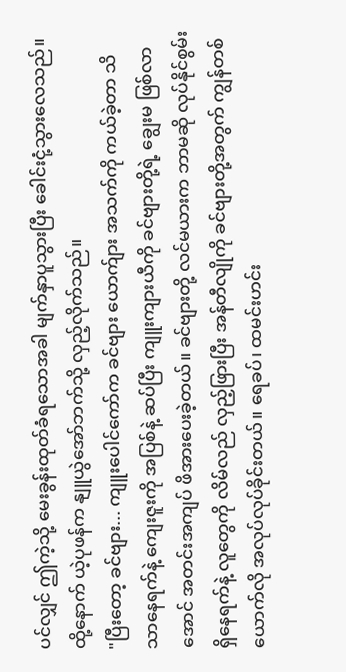ပင်လျှင် ဤကဲ့သို့ မေးခွန်းထုတ်ခံရသောအခါ မျက်နှာပူသွားပြီး ခေါင်းငုံ့သွားလေသည်။
ထို့နောက် ယဲ့ပုဖန်က နျူယွဲအော်ဘက်သို့ လှည့်လိုက်သည်။
"ပြီးတော့ ခင်ဗျား... ကျူးပေါင်ကော်က ခင်ဗျား ယောက်ျား အသက်ကို ကယ်ခဲ့တာ သိသာနေရက်နဲ့ ကျေးဇူးကို အပြစ်နဲ့ ဆပ်ပြီး ကျူးကျားယီကို ခင်ဗျားတို့ရဲ့ ချွေးမ ဖြစ်လာအောင် အတင်းအကျပ် ဖိအားပေးခဲ့တယ်။ ခင်ဗျားတို့ လင်မယားက ဘာမဆို လုပ်နိုင်စွမ်း ရှိနေရက်နဲ့ လူတွေကို လိမ်လည် လှည့်ဖြားပြီး အန်တီလျိုကို ခင်ဗျားတို့အတွက် ကျွန်တစ်ယောက်လို အလုပ်လုပ်ခိုင်းတယ်။ ရေခပ်၊ ထမင်းဟင်း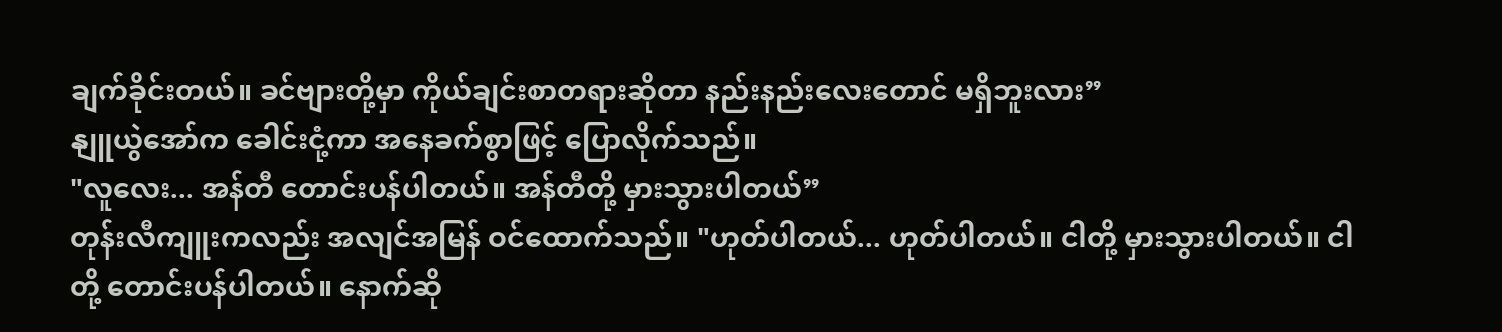ချက်ခိုင်းတယ်။ ခင်ဗျားတို့မှာ ကိုယ်ချင်းစာတရားဆိုတာ နည်းနည်းလေးတောင် မရှိဘူးလား”
နျူယွဲအော်က ခေါင်းငုံ့ကာ အနေခက်စွာဖြင့် ပြောလိုက်သည်။
"လူလေး... အန်တီ တောင်းပန်ပါတယ်။ အန်တီတို့ မှားသွားပါတယ်”
တုန်းလီကျူးကလည်း အလျင်အမြန် ဝင်ထောက်သည်။ "ဟုတ်ပါတယ်... ဟုတ်ပါတယ်။ ငါတို့ မှားသွားပါတယ်။ ငါတို့ တောင်းပန်ပါတယ်။ နောက်ဆို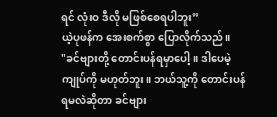ရင် လုံးဝ ဒီလို မဖြစ်စေရပါဘူး”
ယဲ့ပုဖန်က အေးစက်စွာ ပြောလိုက်သည်။
"ခင်ဗျားတို့ တောင်းပန်ရမှာပေါ့။ ဒါပေမဲ့ ကျုပ်ကို မဟုတ်ဘူး။ ဘယ်သူ့ကို တောင်းပန်ရမလဲဆိုတာ ခင်ဗျား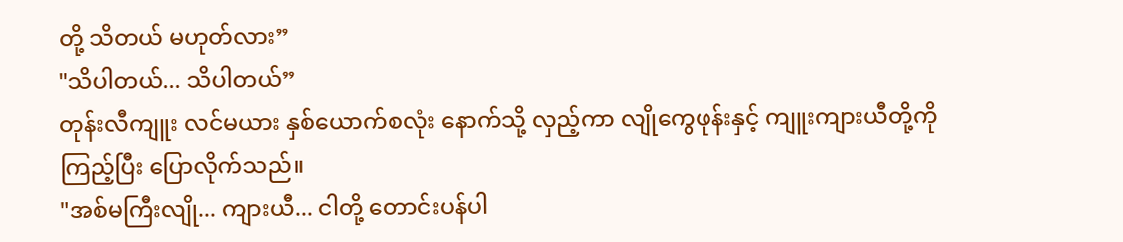တို့ သိတယ် မဟုတ်လား”
"သိပါတယ်... သိပါတယ်”
တုန်းလီကျူး လင်မယား နှစ်ယောက်စလုံး နောက်သို့ လှည့်ကာ လျိုကွေဖုန်းနှင့် ကျူးကျားယီတို့ကို ကြည့်ပြီး ပြောလိုက်သည်။
"အစ်မကြီးလျို... ကျားယီ... ငါတို့ တောင်းပန်ပါ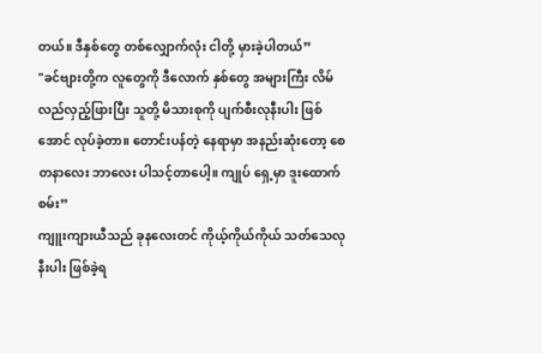တယ်။ ဒီနှစ်တွေ တစ်လျှောက်လုံး ငါတို့ မှားခဲ့ပါတယ်”
"ခင်ဗျားတို့က လူတွေကို ဒီလောက် နှစ်တွေ အများကြီး လိမ်လည်လှည့်ဖြားပြီး သူတို့ မိသားစုကို ပျက်စီးလုနီးပါး ဖြစ်အောင် လုပ်ခဲ့တာ။ တောင်းပန်တဲ့ နေရာမှာ အနည်းဆုံးတော့ စေတနာလေး ဘာလေး ပါသင့်တာပေါ့။ ကျုပ် ရှေ့မှာ ဒူးထောက်စမ်း”
ကျူးကျားယီသည် ခုနလေးတင် ကိုယ့်ကိုယ်ကိုယ် သတ်သေလုနီးပါး ဖြစ်ခဲ့ရ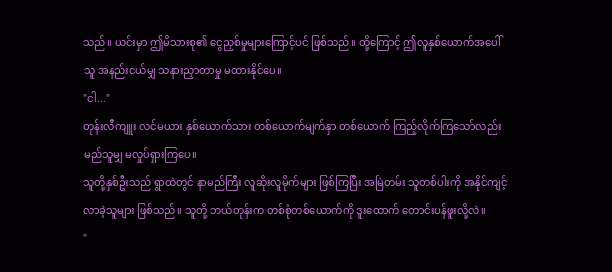သည်။ ယင်းမှာ ဤမိသားစု၏ ငွေညှစ်မှုများကြောင့်ပင် ဖြစ်သည်။ ထို့ကြောင့် ဤလူနှစ်ယောက်အပေါ် သူ အနည်းငယ်မျှ သနားညှာတာမှု မထားနိုင်ပေ။
"ငါ..."
တုန်းလီကျူး လင်မယား နှစ်ယောက်သား တစ်ယောက်မျက်နှာ တစ်ယောက် ကြည့်လိုက်ကြသော်လည်း မည်သူမျှ မလှုပ်ရှားကြပေ။
သူတို့နှစ်ဦးသည် ရွာထဲတွင် နာမည်ကြီး လူဆိုးလူမိုက်များ ဖြစ်ကြပြီး အမြဲတမ်း သူတစ်ပါးကို အနိုင်ကျင့်လာခဲ့သူများ ဖြစ်သည်။ သူတို့ ဘယ်တုန်းက တစ်စုံတစ်ယောက်ကို ဒူးထောက် တောင်းပန်ဖူးလို့လဲ။
"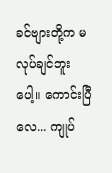ခင်ဗျားတို့က မလုပ်ချင်ဘူးပေါ့။ ကောင်းပြီလေ... ကျုပ်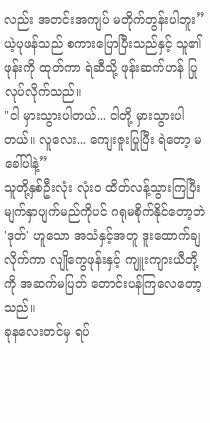လည်း အတင်းအကျပ် မတိုက်တွန်းပါဘူး”
ယဲ့ပုဖန်သည် စကားပြောပြီးသည်နှင့် သူ၏ ဖုန်းကို ထုတ်ကာ ရဲဆီသို့ ဖုန်းဆက်ဟန် ပြုလုပ်လိုက်သည်။
"ငါ မှားသွားပါတယ်... ငါတို့ မှားသွားပါတယ်။ လူလေး... ကျေးဇူးပြုပြီး ရဲတော့ မခေါ်ပါနဲ့”
သူတို့နှစ်ဦးလုံး လုံးဝ ထိတ်လန့်သွားကြပြီး မျက်နှာပျက်မည်ကိုပင် ဂရုမစိုက်နိုင်တော့ဘဲ 'ဒုတ်' ဟူသော အသံနှင့်အတူ ဒူးထောက်ချလိုက်ကာ လျိုကွေဖုန်းနှင့် ကျူးကျားယီတို့ကို အဆက်မပြတ် တောင်းပန်ကြလေတော့သည်။
ခုနလေးတင်မှ ရပ်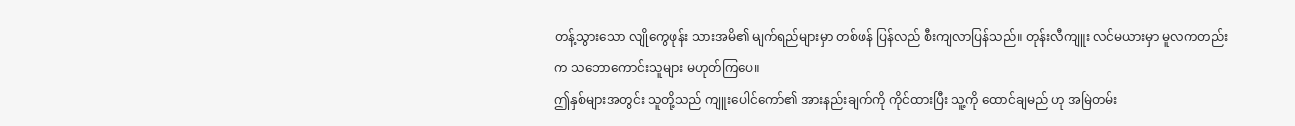တန့်သွားသော လျိုကွေဖုန်း သားအမိ၏ မျက်ရည်များမှာ တစ်ဖန် ပြန်လည် စီးကျလာပြန်သည်။ တုန်းလီကျူး လင်မယားမှာ မူလကတည်းက သဘောကောင်းသူများ မဟုတ်ကြပေ။
ဤနှစ်များအတွင်း သူတို့သည် ကျူးပေါင်ကော်၏ အားနည်းချက်ကို ကိုင်ထားပြီး သူ့ကို ထောင်ချမည် ဟု အမြဲတမ်း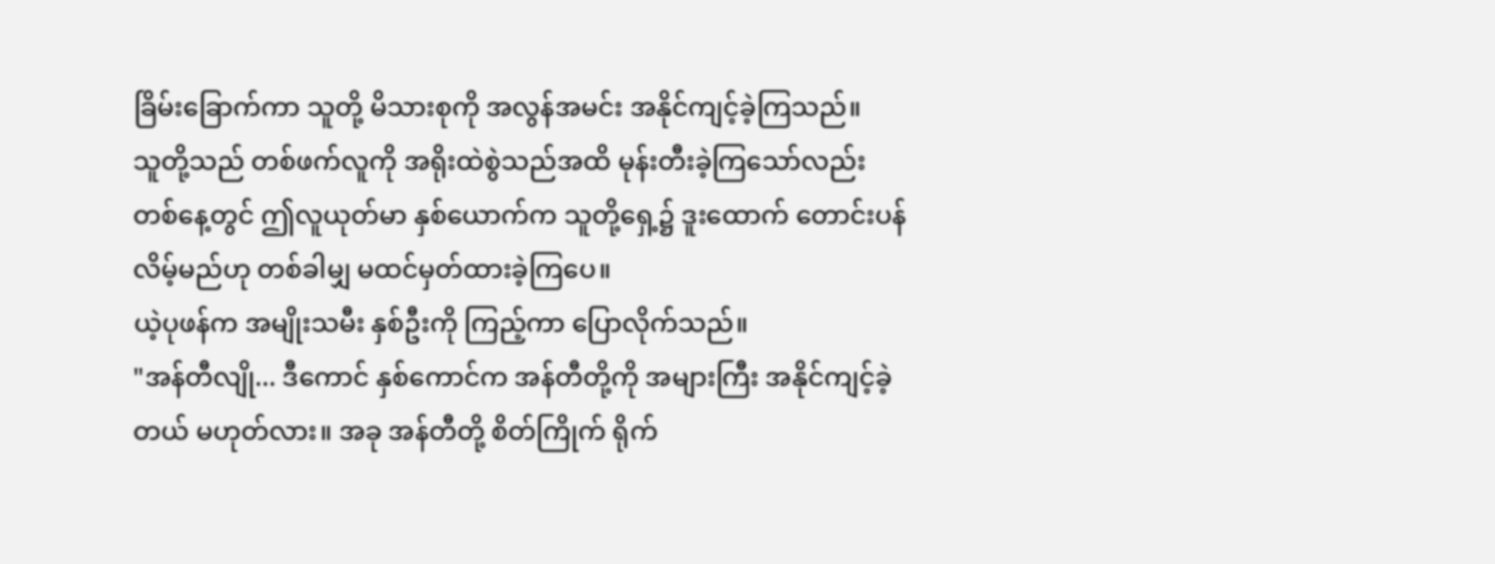ခြိမ်းခြောက်ကာ သူတို့ မိသားစုကို အလွန်အမင်း အနိုင်ကျင့်ခဲ့ကြသည်။
သူတို့သည် တစ်ဖက်လူကို အရိုးထဲစွဲသည်အထိ မုန်းတီးခဲ့ကြသော်လည်း တစ်နေ့တွင် ဤလူယုတ်မာ နှစ်ယောက်က သူတို့ရှေ့၌ ဒူးထောက် တောင်းပန်လိမ့်မည်ဟု တစ်ခါမျှ မထင်မှတ်ထားခဲ့ကြပေ။
ယဲ့ပုဖန်က အမျိုးသမီး နှစ်ဦးကို ကြည့်ကာ ပြောလိုက်သည်။
"အန်တီလျို... ဒီကောင် နှစ်ကောင်က အန်တီတို့ကို အများကြီး အနိုင်ကျင့်ခဲ့တယ် မဟုတ်လား။ အခု အန်တီတို့ စိတ်ကြိုက် ရိုက်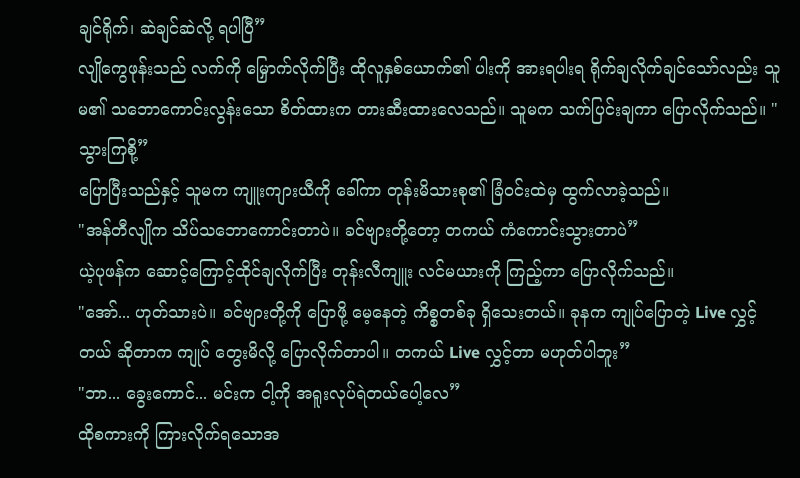ချင်ရိုက်၊ ဆဲချင်ဆဲလို့ ရပါပြီ”
လျိုကွေဖုန်းသည် လက်ကို မြှောက်လိုက်ပြီး ထိုလူနှစ်ယောက်၏ ပါးကို အားရပါးရ ရိုက်ချလိုက်ချင်သော်လည်း သူမ၏ သဘောကောင်းလွန်းသော စိတ်ထားက တားဆီးထားလေသည်။ သူမက သက်ပြင်းချကာ ပြောလိုက်သည်။ "သွားကြစို့”
ပြောပြီးသည်နှင့် သူမက ကျူးကျားယီကို ခေါ်ကာ တုန်းမိသားစု၏ ခြံဝင်းထဲမှ ထွက်လာခဲ့သည်။
"အန်တီလျိုက သိပ်သဘောကောင်းတာပဲ။ ခင်ဗျားတို့တော့ တကယ် ကံကောင်းသွားတာပဲ”
ယဲ့ပုဖန်က ဆောင့်ကြောင့်ထိုင်ချလိုက်ပြီး တုန်းလီကျူး လင်မယားကို ကြည့်ကာ ပြောလိုက်သည်။
"အော်... ဟုတ်သားပဲ။ ခင်ဗျားတို့ကို ပြောဖို့ မေ့နေတဲ့ ကိစ္စတစ်ခု ရှိသေးတယ်။ ခုနက ကျုပ်ပြောတဲ့ Live လွှင့်တယ် ဆိုတာက ကျုပ် တွေးမိလို့ ပြောလိုက်တာပါ။ တကယ် Live လွှင့်တာ မဟုတ်ပါဘူး”
"ဘာ... ခွေးကောင်... မင်းက ငါ့ကို အရူးလုပ်ရဲတယ်ပေါ့လေ”
ထိုစကားကို ကြားလိုက်ရသောအ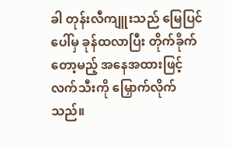ခါ တုန်းလီကျူးသည် မြေပြင်ပေါ်မှ ခုန်ထလာပြီး တိုက်ခိုက်တော့မည့် အနေအထားဖြင့် လက်သီးကို မြှောက်လိုက်သည်။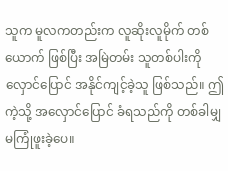သူက မူလကတည်းက လူဆိုးလူမိုက် တစ်ယောက် ဖြစ်ပြီး အမြဲတမ်း သူတစ်ပါးကို လှောင်ပြောင် အနိုင်ကျင့်ခဲ့သူ ဖြစ်သည်။ ဤကဲ့သို့ အလှောင်ပြောင် ခံရသည်ကို တစ်ခါမျှ မကြုံဖူးခဲ့ပေ။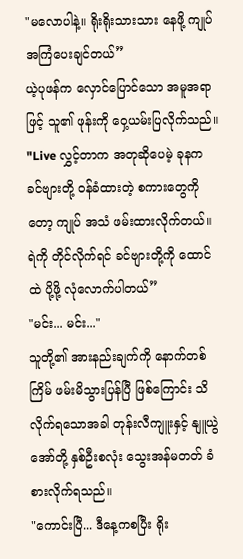"မလောပါနဲ့။ ရိုးရိုးသားသား နေဖို့ ကျုပ် အကြံပေးချင်တယ်”
ယဲ့ပုဖန်က လှောင်ပြောင်သော အမူအရာဖြင့် သူ၏ ဖုန်းကို ဝှေ့ယမ်းပြလိုက်သည်။
"Live လွှင့်တာက အတုဆိုပေမဲ့ ခုနက ခင်ဗျားတို့ ဝန်ခံထားတဲ့ စကားတွေကိုတော့ ကျုပ် အသံ ဖမ်းထားလိုက်တယ်။ ရဲကို တိုင်လိုက်ရင် ခင်ဗျားတို့ကို ထောင်ထဲ ပို့ဖို့ လုံလောက်ပါတယ်”
"မင်း... မင်း..."
သူတို့၏ အားနည်းချက်ကို နောက်တစ်ကြိမ် ဖမ်းမိသွားပြန်ပြီ ဖြစ်ကြောင်း သိလိုက်ရသောအခါ တုန်းလီကျူးနှင့် နျူယွဲအော်တို့ နှစ်ဦးစလုံး သွေးအန်မတတ် ခံစားလိုက်ရသည်။
"ကောင်းပြီ... ဒီနေ့ကစပြီး ရိုး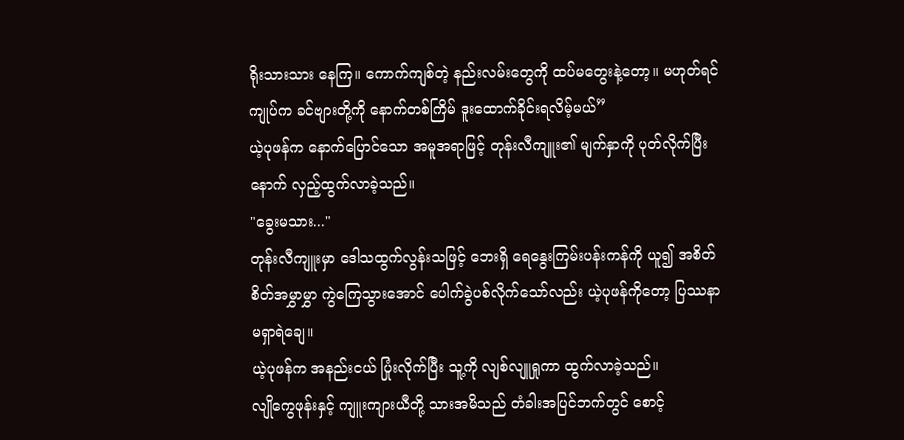ရိုးသားသား နေကြ။ ကောက်ကျစ်တဲ့ နည်းလမ်းတွေကို ထပ်မတွေးနဲ့တော့။ မဟုတ်ရင် ကျုပ်က ခင်ဗျားတို့ကို နောက်တစ်ကြိမ် ဒူးထောက်ခိုင်းရလိမ့်မယ်”
ယဲ့ပုဖန်က နောက်ပြောင်သော အမူအရာဖြင့် တုန်းလီကျူး၏ မျက်နှာကို ပုတ်လိုက်ပြီးနောက် လှည့်ထွက်လာခဲ့သည်။
"ခွေးမသား..."
တုန်းလီကျူးမှာ ဒေါသထွက်လွန်းသဖြင့် ဘေးရှိ ရေနွေးကြမ်းပန်းကန်ကို ယူ၍ အစိတ်စိတ်အမွှာမွှာ ကွဲကြေသွားအောင် ပေါက်ခွဲပစ်လိုက်သော်လည်း ယဲ့ပုဖန်ကိုတော့ ပြဿနာ မရှာရဲချေ။
ယဲ့ပုဖန်က အနည်းငယ် ပြုံးလိုက်ပြီး သူ့ကို လျစ်လျူရှုကာ ထွက်လာခဲ့သည်။
လျိုကွေဖုန်းနှင့် ကျူးကျားယီတို့ သားအမိသည် တံခါးအပြင်ဘက်တွင် စောင့်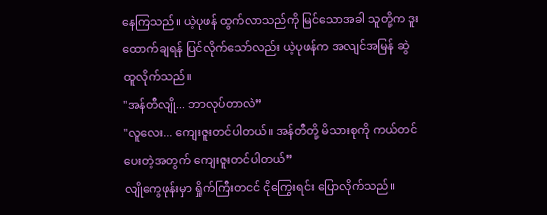နေကြသည်။ ယဲ့ပုဖန် ထွက်လာသည်ကို မြင်သောအခါ သူတို့က ဒူးထောက်ချရန် ပြင်လိုက်သော်လည်း ယဲ့ပုဖန်က အလျင်အမြန် ဆွဲထူလိုက်သည်။
"အန်တီလျို... ဘာလုပ်တာလဲ”
"လူလေး... ကျေးဇူးတင်ပါတယ်။ အန်တီတို့ မိသားစုကို ကယ်တင်ပေးတဲ့အတွက် ကျေးဇူးတင်ပါတယ်”
လျိုကွေဖုန်းမှာ ရှိုက်ကြီးတငင် ငိုကြွေးရင်း ပြောလိုက်သည်။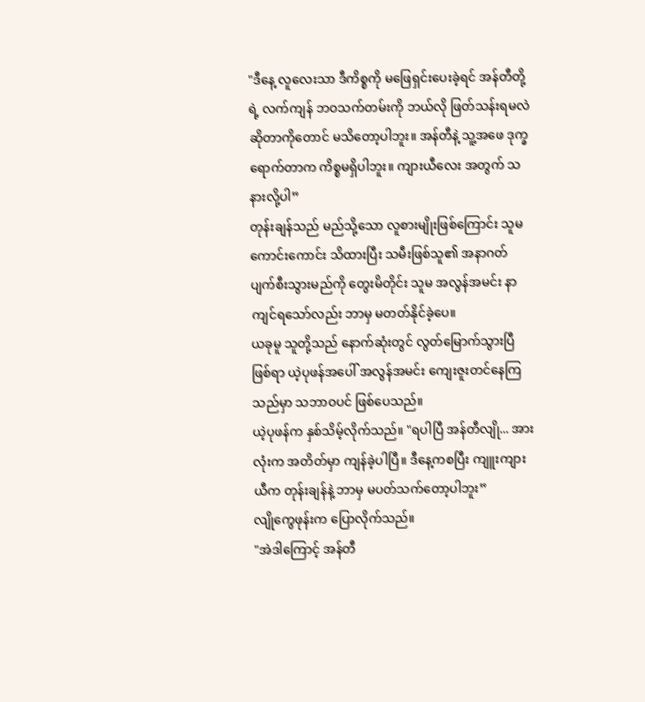"ဒီနေ့ လူလေးသာ ဒီကိစ္စကို မဖြေရှင်းပေးခဲ့ရင် အန်တီတို့ရဲ့ လက်ကျန် ဘဝသက်တမ်းကို ဘယ်လို ဖြတ်သန်းရမလဲ ဆိုတာကိုတောင် မသိတော့ပါဘူး။ အန်တီနဲ့ သူ့အဖေ ဒုက္ခရောက်တာက ကိစ္စမရှိပါဘူး။ ကျားယီလေး အတွက် သနားလို့ပါ”
တုန်းချန်သည် မည်သို့သော လူစားမျိုးဖြစ်ကြောင်း သူမ ကောင်းကောင်း သိထားပြီး သမီးဖြစ်သူ၏ အနာဂတ် ပျက်စီးသွားမည်ကို တွေးမိတိုင်း သူမ အလွန်အမင်း နာကျင်ရသော်လည်း ဘာမှ မတတ်နိုင်ခဲ့ပေ။
ယခုမူ သူတို့သည် နောက်ဆုံးတွင် လွတ်မြောက်သွားပြီ ဖြစ်ရာ ယဲ့ပုဖန်အပေါ် အလွန်အမင်း ကျေးဇူးတင်နေကြသည်မှာ သဘာဝပင် ဖြစ်ပေသည်။
ယဲ့ပုဖန်က နှစ်သိမ့်လိုက်သည်။ "ရပါပြီ အန်တီလျို... အားလုံးက အတိတ်မှာ ကျန်ခဲ့ပါပြီ။ ဒီနေ့ကစပြီး ကျူးကျားယီက တုန်းချန်နဲ့ ဘာမှ မပတ်သက်တော့ပါဘူး”
လျိုကွေဖုန်းက ပြောလိုက်သည်။
"အဲဒါကြောင့် အန်တီ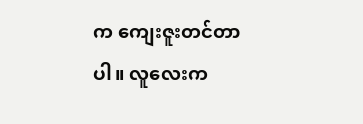က ကျေးဇူးတင်တာပါ။ လူလေးက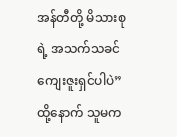အန်တီတို့ မိသားစုရဲ့ အသက်သခင် ကျေးဇူးရှင်ပါပဲ”
ထို့နောက် သူမက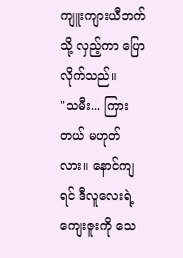ကျူးကျားယီဘက်သို့ လှည့်ကာ ပြောလိုက်သည်။
"သမီး... ကြားတယ် မဟုတ်လား။ နောင်ကျရင် ဒီလူလေးရဲ့ ကျေးဇူးကို သေ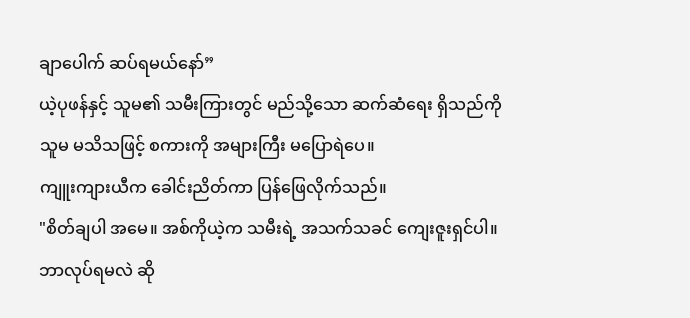ချာပေါက် ဆပ်ရမယ်နော်”
ယဲ့ပုဖန်နှင့် သူမ၏ သမီးကြားတွင် မည်သို့သော ဆက်ဆံရေး ရှိသည်ကို သူမ မသိသဖြင့် စကားကို အများကြီး မပြောရဲပေ။
ကျူးကျားယီက ခေါင်းညိတ်ကာ ပြန်ဖြေလိုက်သည်။
"စိတ်ချပါ အမေ။ အစ်ကိုယဲ့က သမီးရဲ့ အသက်သခင် ကျေးဇူးရှင်ပါ။ ဘာလုပ်ရမလဲ ဆို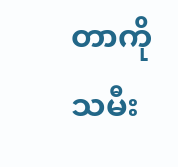တာကို သမီး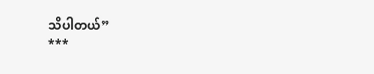သိပါတယ်”
***